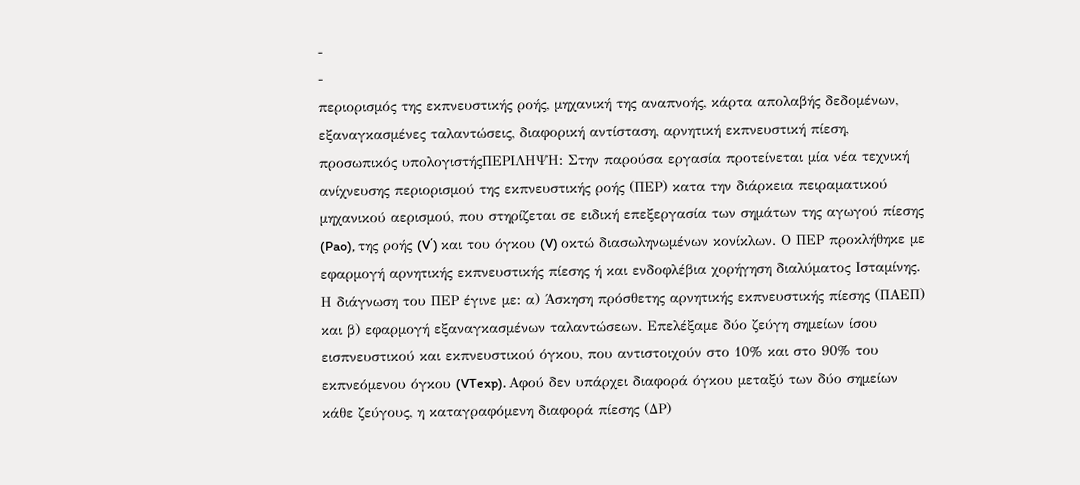-
-
περιορισμός της εκπνευστικής ροής, μηχανική της αναπνοής, κάρτα απολαβής δεδομένων, εξαναγκασμένες ταλαντώσεις, διαφορική αντίσταση, αρνητική εκπνευστική πίεση, προσωπικός υπολογιστήςΠΕΡΙΛΗΨΗ: Στην παρούσα εργασία προτείνεται μία νέα τεχνική ανίχνευσης περιορισμού της εκπνευστικής ροής (ΠΕΡ) κατα την διάρκεια πειραματικού μηχανικού αερισμού, που στηρίζεται σε ειδική επεξεργασία των σημάτων της αγωγού πίεσης (Pao), της ροής (V΄) και του όγκου (V) οκτώ διασωληνωμένων κονίκλων. Ο ΠΕΡ προκλήθηκε με εφαρμογή αρνητικής εκπνευστικής πίεσης ή και ενδοφλέβια χορήγηση διαλύματος Ισταμίνης. Η διάγνωση του ΠΕΡ έγινε με: α) Άσκηση πρόσθετης αρνητικής εκπνευστικής πίεσης (ΠΑΕΠ) και β) εφαρμογή εξαναγκασμένων ταλαντώσεων. Επελέξαμε δύο ζεύγη σημείων ίσου εισπνευστικού και εκπνευστικού όγκου, που αντιστοιχούν στο 10% και στο 90% του εκπνεόμενου όγκου (VTexp). Αφού δεν υπάρχει διαφορά όγκου μεταξύ των δύο σημείων κάθε ζεύγους, η καταγραφόμενη διαφορά πίεσης (ΔP)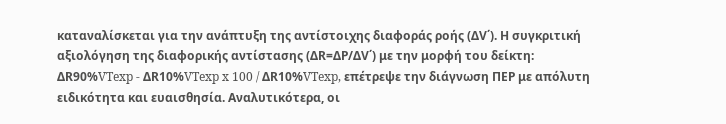καταναλίσκεται για την ανάπτυξη της αντίστοιχης διαφοράς ροής (ΔV΄). Η συγκριτική αξιολόγηση της διαφορικής αντίστασης (ΔR=ΔP/ΔV΄) με την μορφή του δείκτη: ΔR90%VTexp - ΔR10%VTexp x 100 / ΔR10%VTexp, επέτρεψε την διάγνωση ΠΕΡ με απόλυτη ειδικότητα και ευαισθησία. Αναλυτικότερα, οι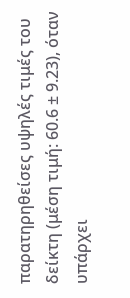παρατηρηθείσες υψηλές τιμές του δείκτη (μέση τιμή: 60.6 ± 9.23), όταν υπάρχει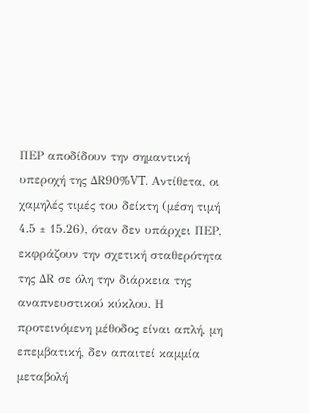ΠΕΡ αποδίδουν την σημαντική υπεροχή της ΔR90%VT. Αντίθετα, οι χαμηλές τιμές του δείκτη (μέση τιμή 4.5 ± 15.26), όταν δεν υπάρχει ΠΕΡ, εκφράζουν την σχετική σταθερότητα της ΔR σε όλη την διάρκεια της αναπνευστικού κύκλου. Η προτεινόμενη μέθοδος είναι απλή, μη επεμβατική, δεν απαιτεί καμμία μεταβολή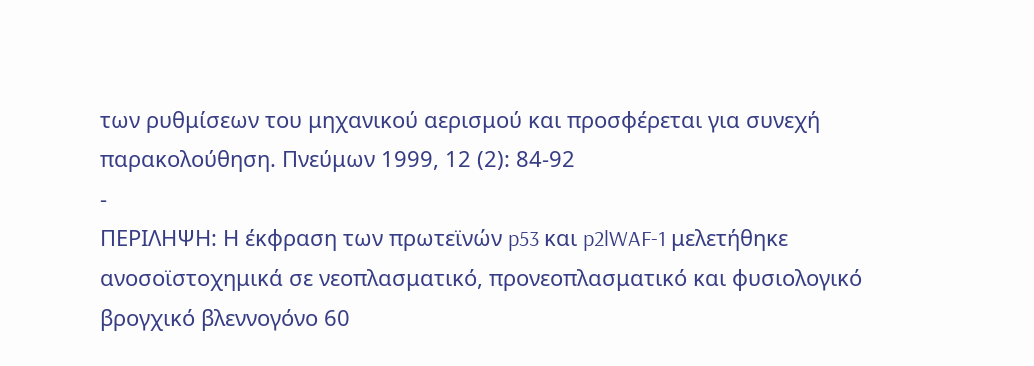των ρυθμίσεων του μηχανικού αερισμού και προσφέρεται για συνεχή παρακολούθηση. Πνεύμων 1999, 12 (2): 84-92
-
ΠΕΡΙΛΗΨΗ: Η έκφραση των πρωτεϊνών p53 και p2lWAF-1 μελετήθηκε ανοσοϊστοχημικά σε νεοπλασματικό, προνεοπλασματικό και φυσιολογικό βρογχικό βλεννογόνο 60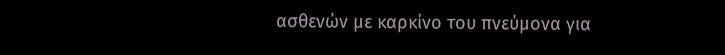ασθενών με καρκίνο του πνεύμονα για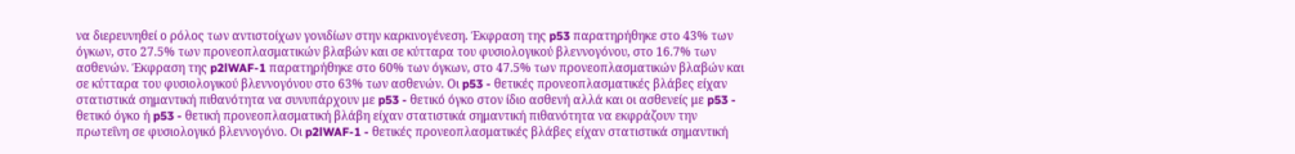να διερευνηθεί ο ρόλος των αντιστοίχων γονιδίων στην καρκινογένεση. Έκφραση της p53 παρατηρήθηκε στο 43% των όγκων, στο 27.5% των προνεοπλασματικών βλαβών και σε κύτταρα του φυσιολογικού βλεννογόνου, στο 16.7% των ασθενών. Έκφραση της p2lWAF-1 παρατηρήθηκε στο 60% των όγκων, στο 47.5% των προνεοπλασματικών βλαβών και σε κύτταρα του φυσιολογικού βλεννογόνου στο 63% των ασθενών. Οι p53 - θετικές προνεοπλασματικές βλάβες είχαν στατιστικά σημαντική πιθανότητα να συνυπάρχουν με p53 - θετικό όγκο στον ίδιο ασθενή αλλά και οι ασθενείς με p53 - θετικό όγκο ή p53 - θετική προνεοπλασματική βλάβη είχαν στατιστικά σημαντική πιθανότητα να εκφράζουν την πρωτεΐνη σε φυσιολογικό βλεννογόνο. Οι p2lWAF-1 - θετικές προνεοπλασματικές βλάβες είχαν στατιστικά σημαντική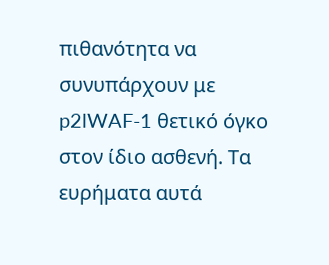πιθανότητα να συνυπάρχουν με p2lWAF-1 θετικό όγκο στον ίδιο ασθενή. Τα ευρήματα αυτά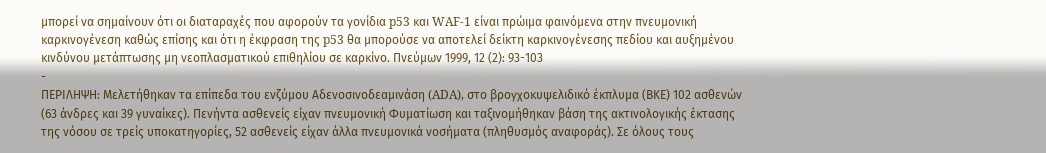μπορεί να σημαίνουν ότι οι διαταραχές που αφορούν τα γονίδια p53 και WAF-1 είναι πρώιμα φαινόμενα στην πνευμονική καρκινογένεση καθώς επίσης και ότι η έκφραση της p53 θα μπορούσε να αποτελεί δείκτη καρκινογένεσης πεδίου και αυξημένου κινδύνου μετάπτωσης μη νεοπλασματικού επιθηλίου σε καρκίνο. Πνεύμων 1999, 12 (2): 93-103
-
ΠΕΡΙΛΗΨΗ: Μελετήθηκαν τα επίπεδα του ενζύμου Αδενοσινοδεαμινάση (ADA), στο βρογχοκυψελιδικό έκπλυμα (ΒΚΕ) 102 ασθενών (63 άνδρες και 39 γυναίκες). Πενήντα ασθενείς είχαν πνευμονική Φυματίωση και ταξινομήθηκαν βάση της ακτινολογικής έκτασης της νόσου σε τρείς υποκατηγορίες, 52 ασθενείς είχαν άλλα πνευμονικά νοσήματα (πληθυσμός αναφοράς). Σε όλους τους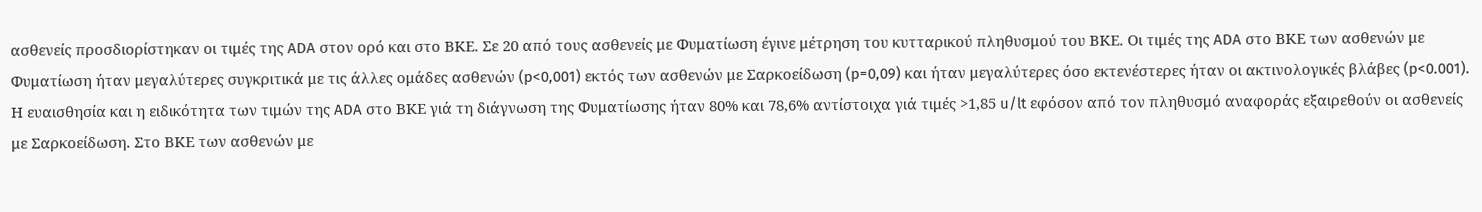ασθενείς προσδιορίστηκαν οι τιμές της ADA στον ορό και στο ΒΚΕ. Σε 20 από τους ασθενείς με Φυματίωση έγινε μέτρηση του κυτταρικού πληθυσμού του ΒΚΕ. Οι τιμές της ADA στο ΒΚΕ των ασθενών με Φυματίωση ήταν μεγαλύτερες συγκριτικά με τις άλλες ομάδες ασθενών (p<0,001) εκτός των ασθενών με Σαρκοείδωση (p=0,09) και ήταν μεγαλύτερες όσο εκτενέστερες ήταν οι ακτινολογικές βλάβες (p<0.001). Η ευαισθησία και η ειδικότητα των τιμών της ADA στο ΒΚΕ γιά τη διάγνωση της Φυματίωσης ήταν 80% και 78,6% αντίστοιχα γιά τιμές >1,85 u/lt εφόσον από τον πληθυσμό αναφοράς εξαιρεθούν οι ασθενείς με Σαρκοείδωση. Στο ΒΚΕ των ασθενών με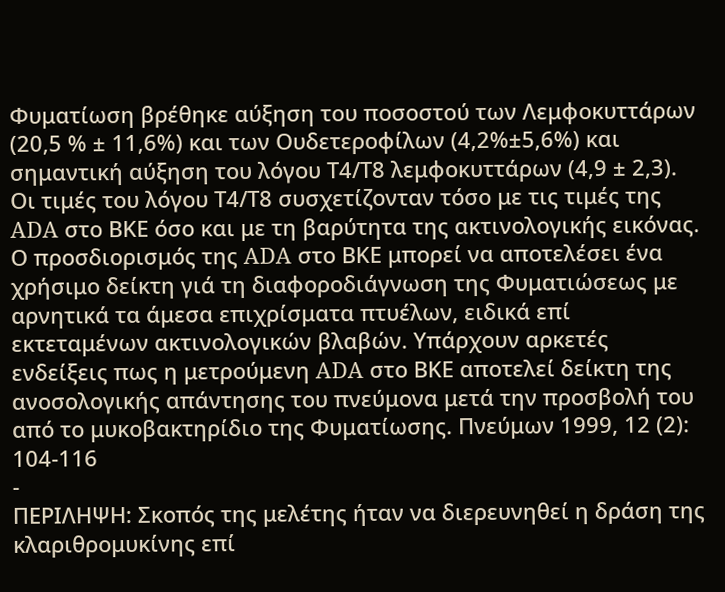Φυματίωση βρέθηκε αύξηση του ποσοστού των Λεμφοκυττάρων (20,5 % ± 11,6%) και των Ουδετεροφίλων (4,2%±5,6%) και σημαντική αύξηση του λόγου Τ4/Τ8 λεμφοκυττάρων (4,9 ± 2,3). Οι τιμές του λόγου Τ4/Τ8 συσχετίζονταν τόσο με τις τιμές της ADA στο BΚΕ όσο και με τη βαρύτητα της ακτινολογικής εικόνας. Ο προσδιορισμός της ADA στο ΒΚΕ μπορεί να αποτελέσει ένα χρήσιμο δείκτη γιά τη διαφοροδιάγνωση της Φυματιώσεως με αρνητικά τα άμεσα επιχρίσματα πτυέλων, ειδικά επί εκτεταμένων ακτινολογικών βλαβών. Υπάρχουν αρκετές ενδείξεις πως η μετρούμενη ADA στο ΒΚΕ αποτελεί δείκτη της ανοσολογικής απάντησης του πνεύμονα μετά την προσβολή του από το μυκοβακτηρίδιο της Φυματίωσης. Πνεύμων 1999, 12 (2): 104-116
-
ΠΕΡΙΛΗΨΗ: Σκοπός της μελέτης ήταν να διερευνηθεί η δράση της κλαριθρομυκίνης επί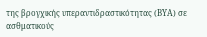της βρογχικής υπεραντιδραστικότητας (ΒΥΑ) σε ασθματικούς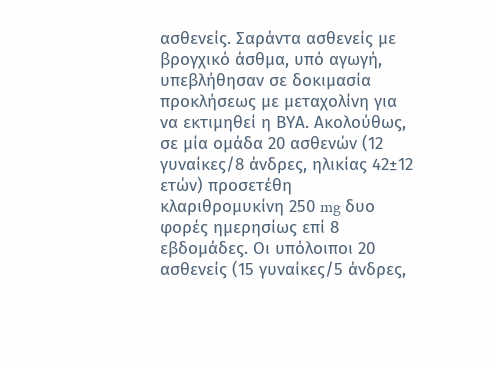ασθενείς. Σαράντα ασθενείς με βρογχικό άσθμα, υπό αγωγή, υπεβλήθησαν σε δοκιμασία προκλήσεως με μεταχολίνη για να εκτιμηθεί η ΒΥΑ. Ακολούθως, σε μία ομάδα 20 ασθενών (12 γυναίκες/8 άνδρες, ηλικίας 42±12 ετών) προσετέθη κλαριθρομυκίνη 250 mg δυο φορές ημερησίως επί 8 εβδομάδες. Οι υπόλοιποι 20 ασθενείς (15 γυναίκες/5 άνδρες,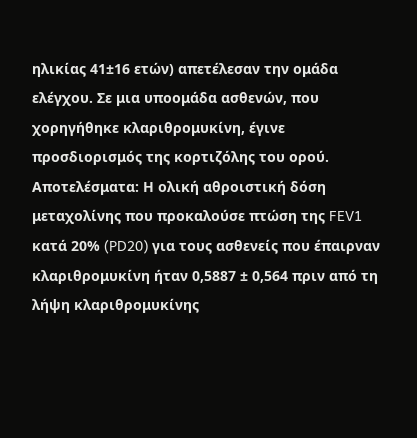ηλικίας 41±16 ετών) απετέλεσαν την ομάδα ελέγχου. Σε μια υποομάδα ασθενών, που χορηγήθηκε κλαριθρομυκίνη, έγινε προσδιορισμός της κορτιζόλης του ορού. Αποτελέσματα: Η ολική αθροιστική δόση μεταχολίνης που προκαλούσε πτώση της FEV1 κατά 20% (PD20) για τους ασθενείς που έπαιρναν κλαριθρομυκίνη ήταν 0,5887 ± 0,564 πριν από τη λήψη κλαριθρομυκίνης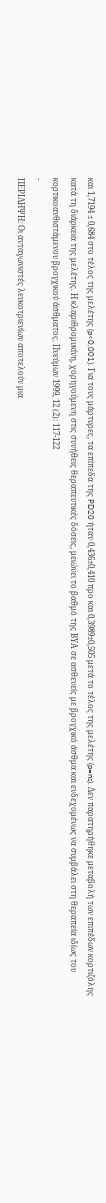και 1,7194 ± 0,684 στο τέλος της μελέτης (p<0,001). Για τους μάρτυρες, τα επίπεδα της PD20 ήταν 0,436±0,410 προ και 0,3989±0,505 μετά το τέλος της μελέτης (p=ns). Δεν παρατηρήθηκε μεταβολή των επιπέδων κορτιζόλης κατά τη διάρκεια της μελέτης. Η κλαριθρομυκίνη, χορηγούμενη στις συνήθεις θεραπευτικές δόσεις, μειώνει το βαθμό της ΒΥΑ σε ασθενείς με βρογχικό άσθμα και ενδεχομένως να συμβάλει στη θεραπεία ιδίως του κορτικοανθιστάμενου βρογχικού άσθματος. Πνεύμων 1999, 12 (2): 117-122
-
ΠΕΡΙΛΗΨΗ: Οι ανταγωνιστές λευκοτριενίων αποτελούν μια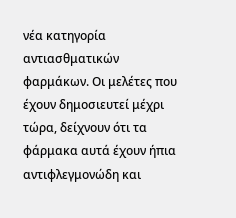νέα κατηγορία αντιασθματικών φαρμάκων. Οι μελέτες που έχουν δημοσιευτεί μέχρι τώρα, δείχνουν ότι τα φάρμακα αυτά έχουν ήπια αντιφλεγμονώδη και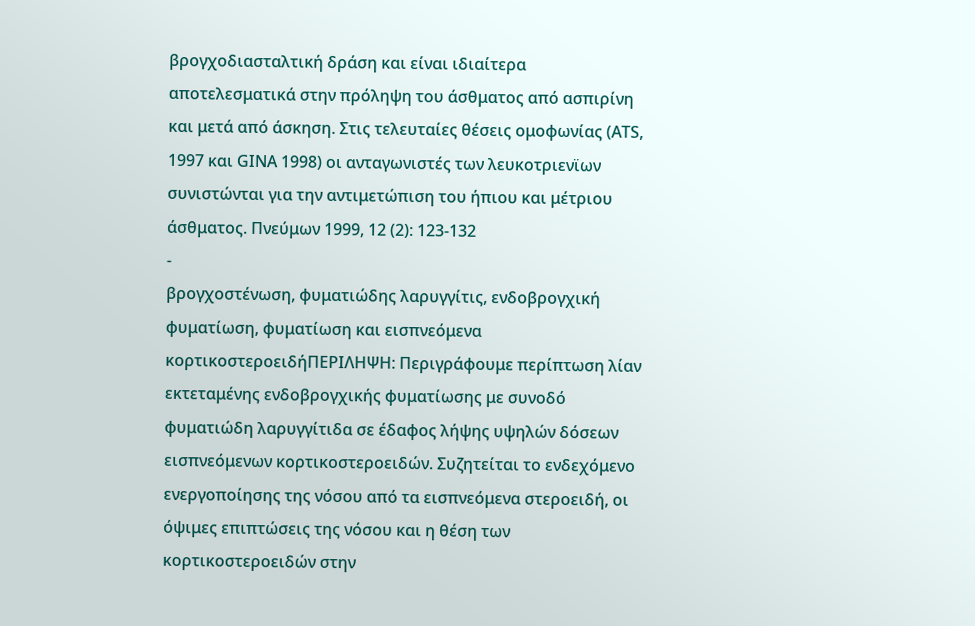βρογχοδιασταλτική δράση και είναι ιδιαίτερα αποτελεσματικά στην πρόληψη του άσθματος από ασπιρίνη και μετά από άσκηση. Στις τελευταίες θέσεις ομοφωνίας (ΑΤS, 1997 και GΙΝΑ 1998) οι ανταγωνιστές των λευκοτριενϊων συνιστώνται για την αντιμετώπιση του ήπιου και μέτριου άσθματος. Πνεύμων 1999, 12 (2): 123-132
-
βρογχοστένωση, φυματιώδης λαρυγγίτις, ενδοβρογχική φυματίωση, φυματίωση και εισπνεόμενα κορτικοστεροειδήΠΕΡΙΛΗΨΗ: Περιγράφουμε περίπτωση λίαν εκτεταμένης ενδοβρογχικής φυματίωσης με συνοδό φυματιώδη λαρυγγίτιδα σε έδαφος λήψης υψηλών δόσεων εισπνεόμενων κορτικοστεροειδών. Συζητείται το ενδεχόμενο ενεργοποίησης της νόσου από τα εισπνεόμενα στεροειδή, οι όψιμες επιπτώσεις της νόσου και η θέση των κορτικοστεροειδών στην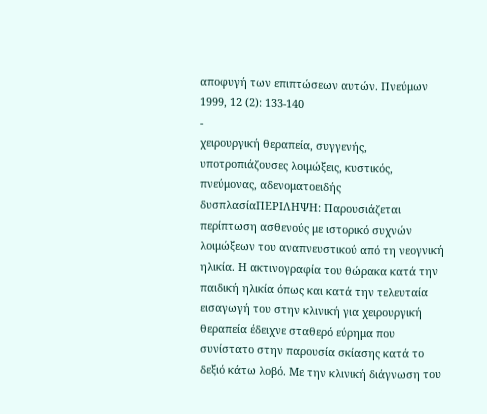αποφυγή των επιπτώσεων αυτών. Πνεύμων 1999, 12 (2): 133-140
-
χειρουργική θεραπεία, συγγενής, υποτροπιάζουσες λοιμώξεις, κυστικός, πνεύμονας, αδενοματοειδής δυσπλασίαΠΕΡΙΛΗΨΗ: Παρουσιάζεται περίπτωση ασθενούς με ιστορικό συχνών λοιμώξεων του αναπνευστικού από τη νεογνική ηλικία. Η ακτινογραφία του θώρακα κατά την παιδική ηλικία όπως και κατά την τελευταία εισαγωγή του στην κλινική για χειρουργική θεραπεία έδειχνε σταθερό εύρημα που συνίστατο στην παρουσία σκίασης κατά το δεξιό κάτω λοβό. Με την κλινική διάγνωση του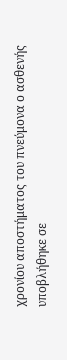χρονίου αποστήματος του πνεύμονα ο ασθενής υποβλήθηκε σε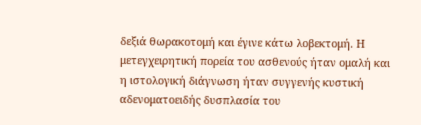δεξιά θωρακοτομή και έγινε κάτω λοβεκτομή. Η μετεγχειρητική πορεία του ασθενούς ήταν ομαλή και η ιστολογική διάγνωση ήταν συγγενής κυστική αδενοματοειδής δυσπλασία του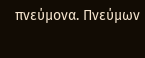πνεύμονα. Πνεύμων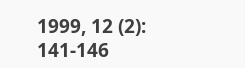1999, 12 (2): 141-146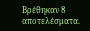Βρέθηκαν 8 αποτελέσματα.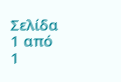Σελίδα 1 από 1